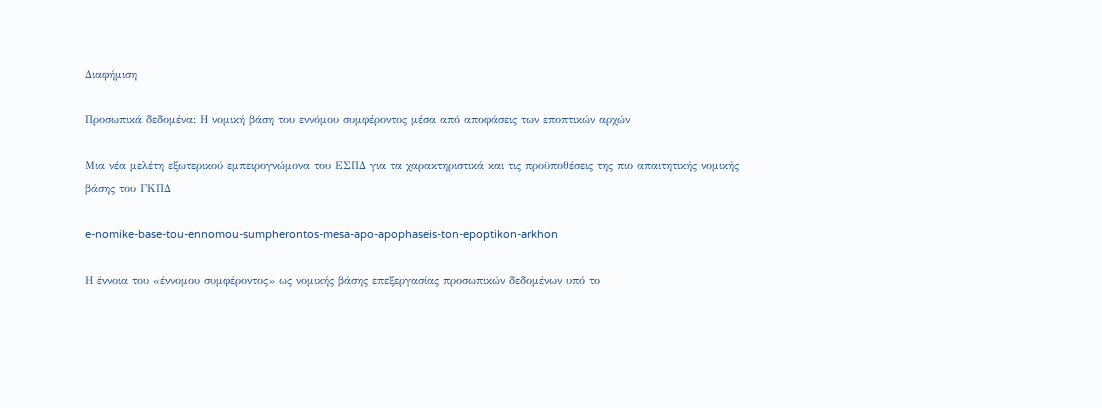Διαφήμιση

Προσωπικά δεδομένα: Η νομική βάση του εννόμου συμφέροντος μέσα από αποφάσεις των εποπτικών αρχών

Μια νέα μελέτη εξωτερικού εμπειρογνώμονα του ΕΣΠΔ για τα χαρακτηριστικά και τις προϋποθέσεις της πιο απαιτητικής νομικής βάσης του ΓΚΠΔ

e-nomike-base-tou-ennomou-sumpherontos-mesa-apo-apophaseis-ton-epoptikon-arkhon

Η έννοια του «έννομου συμφέροντος» ως νομικής βάσης επεξεργασίας προσωπικών δεδομένων υπό το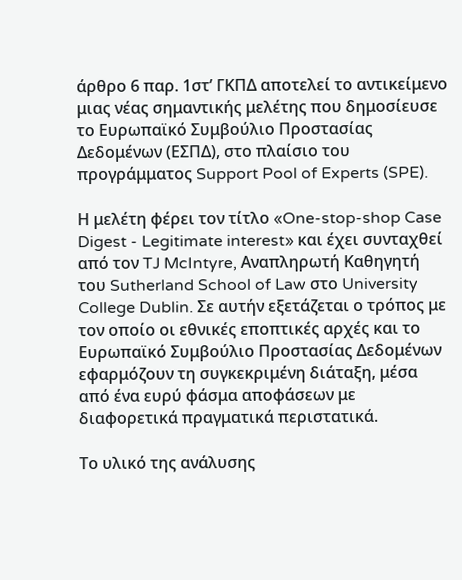άρθρο 6 παρ. 1στ’ ΓΚΠΔ αποτελεί το αντικείμενο μιας νέας σημαντικής μελέτης που δημοσίευσε το Ευρωπαϊκό Συμβούλιο Προστασίας Δεδομένων (ΕΣΠΔ), στο πλαίσιο του προγράμματος Support Pool of Experts (SPE).

Η μελέτη φέρει τον τίτλο «One-stop-shop Case Digest - Legitimate interest» και έχει συνταχθεί από τον TJ McIntyre, Αναπληρωτή Καθηγητή του Sutherland School of Law στο University College Dublin. Σε αυτήν εξετάζεται ο τρόπος με τον οποίο οι εθνικές εποπτικές αρχές και το Ευρωπαϊκό Συμβούλιο Προστασίας Δεδομένων εφαρμόζουν τη συγκεκριμένη διάταξη, μέσα από ένα ευρύ φάσμα αποφάσεων με διαφορετικά πραγματικά περιστατικά.

Το υλικό της ανάλυσης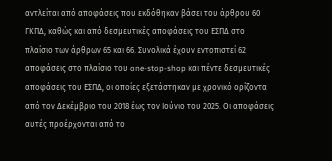αντλείται από αποφάσεις που εκδόθηκαν βάσει του άρθρου 60 ΓΚΠΔ, καθώς και από δεσμευτικές αποφάσεις του ΕΣΠΔ στο πλαίσιο των άρθρων 65 και 66. Συνολικά έχουν εντοπιστεί 62 αποφάσεις στο πλαίσιο του one-stop-shop και πέντε δεσμευτικές αποφάσεις του ΕΣΠΔ, οι οποίες εξετάστηκαν με χρονικό ορίζοντα από τον Δεκέμβριο του 2018 έως τον Ιούνιο του 2025. Οι αποφάσεις αυτές προέρχονται από το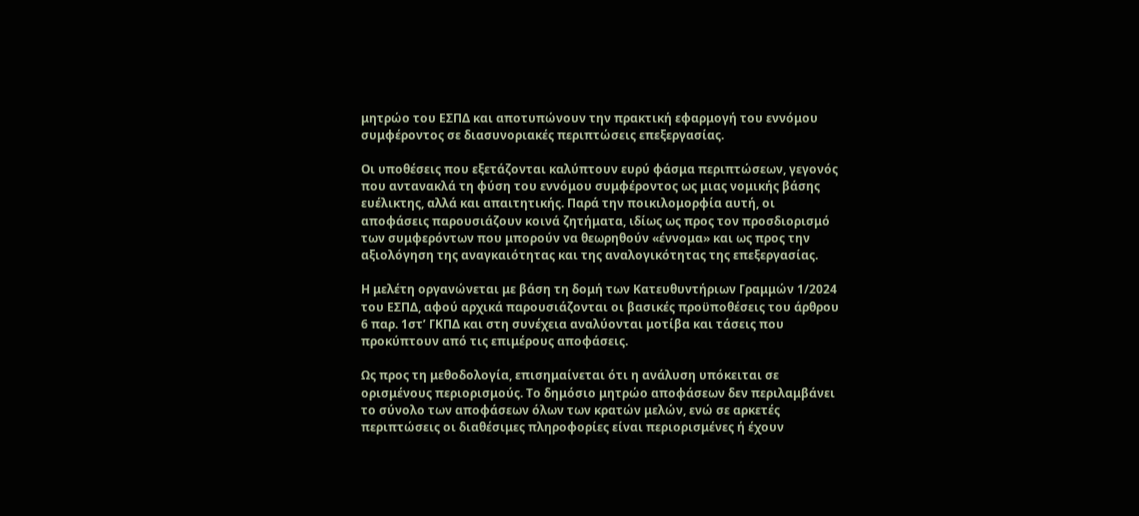μητρώο του ΕΣΠΔ και αποτυπώνουν την πρακτική εφαρμογή του εννόμου συμφέροντος σε διασυνοριακές περιπτώσεις επεξεργασίας.

Οι υποθέσεις που εξετάζονται καλύπτουν ευρύ φάσμα περιπτώσεων, γεγονός που αντανακλά τη φύση του εννόμου συμφέροντος ως μιας νομικής βάσης ευέλικτης, αλλά και απαιτητικής. Παρά την ποικιλομορφία αυτή, οι αποφάσεις παρουσιάζουν κοινά ζητήματα, ιδίως ως προς τον προσδιορισμό των συμφερόντων που μπορούν να θεωρηθούν «έννομα» και ως προς την αξιολόγηση της αναγκαιότητας και της αναλογικότητας της επεξεργασίας.

Η μελέτη οργανώνεται με βάση τη δομή των Κατευθυντήριων Γραμμών 1/2024 του ΕΣΠΔ, αφού αρχικά παρουσιάζονται οι βασικές προϋποθέσεις του άρθρου 6 παρ. 1στ’ ΓΚΠΔ και στη συνέχεια αναλύονται μοτίβα και τάσεις που προκύπτουν από τις επιμέρους αποφάσεις.

Ως προς τη μεθοδολογία, επισημαίνεται ότι η ανάλυση υπόκειται σε ορισμένους περιορισμούς. Το δημόσιο μητρώο αποφάσεων δεν περιλαμβάνει το σύνολο των αποφάσεων όλων των κρατών μελών, ενώ σε αρκετές περιπτώσεις οι διαθέσιμες πληροφορίες είναι περιορισμένες ή έχουν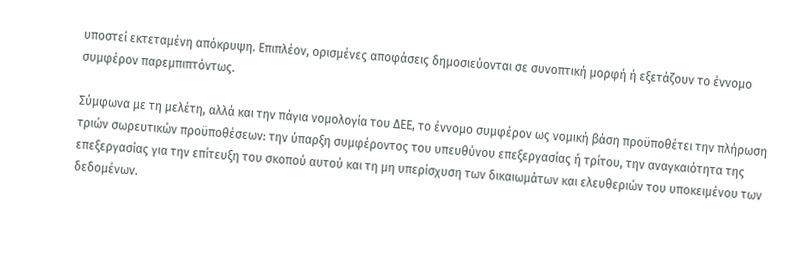υποστεί εκτεταμένη απόκρυψη. Επιπλέον, ορισμένες αποφάσεις δημοσιεύονται σε συνοπτική μορφή ή εξετάζουν το έννομο συμφέρον παρεμπιπτόντως.

Σύμφωνα με τη μελέτη, αλλά και την πάγια νομολογία του ΔΕΕ, το έννομο συμφέρον ως νομική βάση προϋποθέτει την πλήρωση τριών σωρευτικών προϋποθέσεων: την ύπαρξη συμφέροντος του υπευθύνου επεξεργασίας ή τρίτου, την αναγκαιότητα της επεξεργασίας για την επίτευξη του σκοπού αυτού και τη μη υπερίσχυση των δικαιωμάτων και ελευθεριών του υποκειμένου των δεδομένων.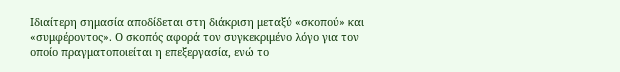Ιδιαίτερη σημασία αποδίδεται στη διάκριση μεταξύ «σκοπού» και «συμφέροντος». Ο σκοπός αφορά τον συγκεκριμένο λόγο για τον οποίο πραγματοποιείται η επεξεργασία, ενώ το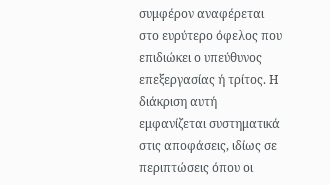συμφέρον αναφέρεται στο ευρύτερο όφελος που επιδιώκει ο υπεύθυνος επεξεργασίας ή τρίτος. Η διάκριση αυτή εμφανίζεται συστηματικά στις αποφάσεις, ιδίως σε περιπτώσεις όπου οι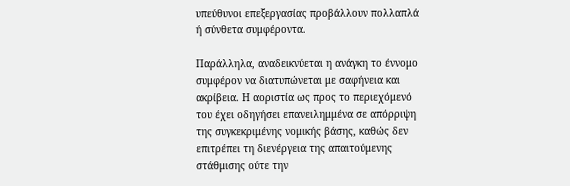υπεύθυνοι επεξεργασίας προβάλλουν πολλαπλά ή σύνθετα συμφέροντα.

Παράλληλα, αναδεικνύεται η ανάγκη το έννομο συμφέρον να διατυπώνεται με σαφήνεια και ακρίβεια. Η αοριστία ως προς το περιεχόμενό του έχει οδηγήσει επανειλημμένα σε απόρριψη της συγκεκριμένης νομικής βάσης, καθώς δεν επιτρέπει τη διενέργεια της απαιτούμενης στάθμισης ούτε την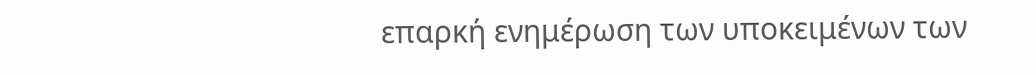επαρκή ενημέρωση των υποκειμένων των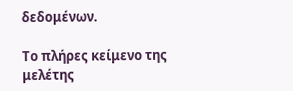δεδομένων.

Το πλήρες κείμενο της μελέτης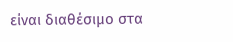είναι διαθέσιμο στα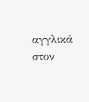αγγλικά στον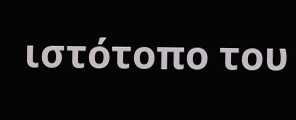ιστότοπο του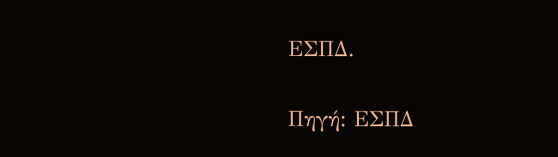ΕΣΠΔ.

Πηγή: ΕΣΠΔ